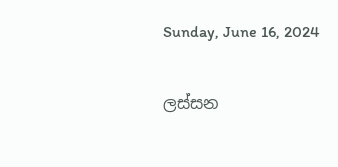Sunday, June 16, 2024

ලස්සන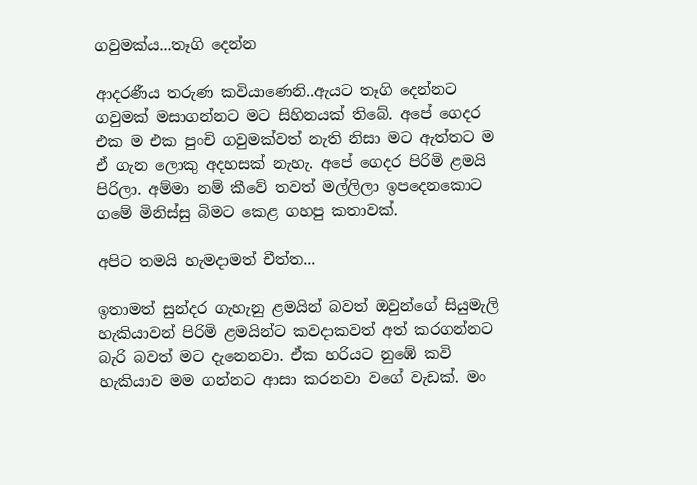ගවුමක්ය...තෑගි දෙන්න

ආදරණීය තරුණ කවියාණෙනි..ඇයට තෑගි දෙන්නට ගවුමක් මසාගන්නට මට සිහිනයක් තිබේ. අපේ ගෙදර එක ම එක පුංචි ගවුමක්වත් නැති නිසා මට ඇත්තට ම ඒ ගැන ලොකු අදහසක් නැහැ. අපේ ගෙදර පිරිමි ළමයි පිරිලා. අම්මා නම් කීවේ තවත් මල්ලිලා ඉපදෙනකොට ගමේ මිනිස්සු බිමට කෙළ ගහපු කතාවක්.

අපිට තමයි හැමදාමත් චීත්ත...

ඉතාමත් සුන්දර ගැහැනු ළමයින් බවත් ඔවුන්ගේ සියුමැලි හැකියාවන් පිරිමි ළමයින්ට කවදාකවත් අත් කරගන්නට බැරි බවත් මට දැනෙනවා. ඒක හරියට නුඹේ කවි හැකියාව මම ගන්නට ආසා කරනවා වගේ වැඩක්. මං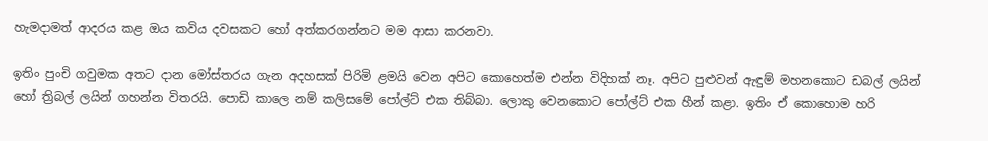හැමදාමත් ආදරය කළ ඔය කවිය දවසකට හෝ අත්කරගන්නට මම ආසා කරනවා.

ඉතිං පුංචි ගවුමක අතට දාන මෝස්තරය ගැන අදහසක් පිරිමි ළමයි වෙන අපිට කොහෙත්ම එන්න විදිහක් නෑ. අපිට පුළුවන් ඇඳුම් මහනකොට ඩබල් ලයින් හෝ ත්‍රිබල් ලයින් ගහන්න විතරයි. පොඩි කාලෙ නම් කලිසමේ පෝල්ට් එක තිබ්බා. ලොකු වෙනකොට පෝල්ට් එක හීන් කළා. ඉතිං ඒ කොහොම හරි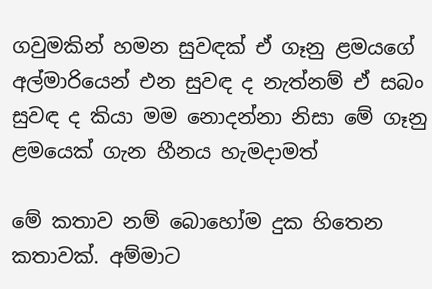ගවුමකින් හමන සුවඳක් ඒ ගෑනු ළමයගේ අල්මාරියෙන් එන සුවඳ ද නැත්නම් ඒ සබං සුවඳ ද කියා මම නොදන්නා නිසා මේ ගෑනු ළමයෙක් ගැන හීනය හැමදාමත්

මේ කතාව නම් බොහෝම දුක හිතෙන කතාවක්. අම්මාට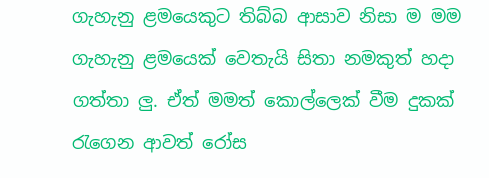ගැහැනු ළමයෙකුට තිබ්බ ආසාව නිසා ම මම ගැහැනු ළමයෙක් වෙතැයි සිතා නමකුත් හදා ගත්තා ලු. ඒත් මමත් කොල්ලෙක් වීම දුකක් රැගෙන ආවත් රෝස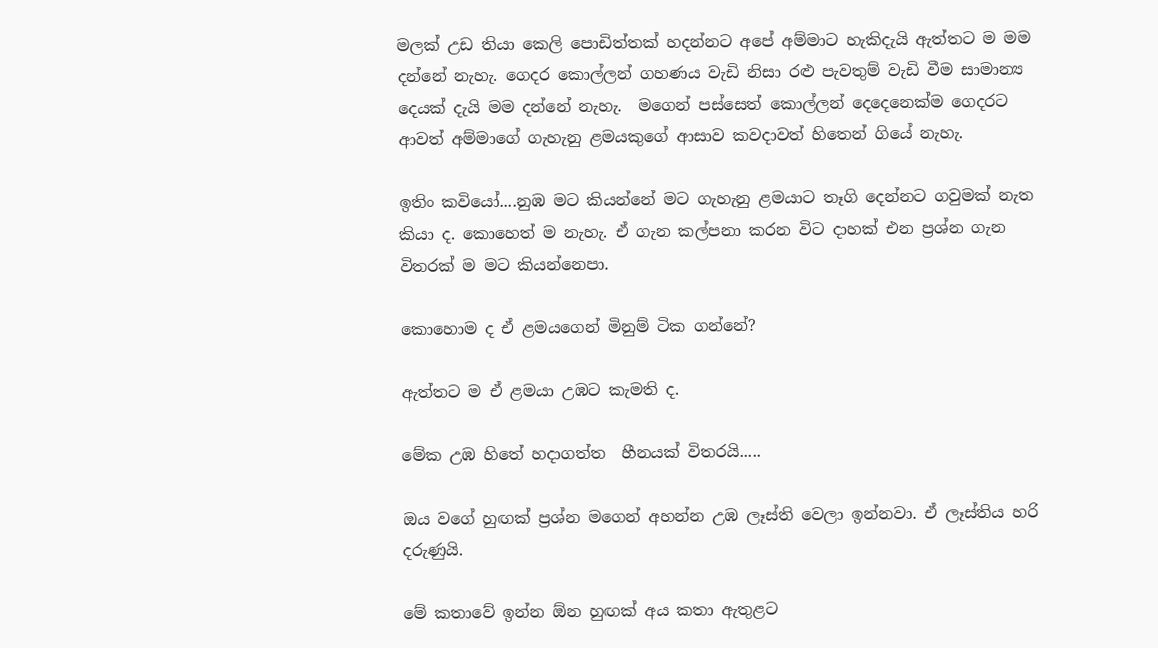මලක් උඩ තියා කෙලි පොඩිත්තක් හදන්නට අපේ අම්මාට හැකිදැයි ඇත්තට ම මම දන්නේ නැහැ. ගෙදර කොල්ලන් ගහණය වැඩි නිසා රළු පැවතුම් වැඩි වීම සාමාන්‍ය දෙයක් දැයි මම දන්නේ නැහැ.  මගෙන් පස්සෙත් කොල්ලන් දෙදෙනෙක්ම ගෙදරට ආවත් අම්මාගේ ගැහැනු ළමයකුගේ ආසාව කවදාවත් හිතෙන් ගියේ නැහැ.

ඉතිං කවියෝ....නුඹ මට කියන්නේ මට ගැහැනු ළමයාට තෑගි දෙන්නට ගවුමක් නැත කියා ද. කොහෙත් ම නැහැ. ඒ ගැන කල්පනා කරන විට දාහක් එන ප්‍රශ්න ගැන විතරක් ම මට කියන්නෙපා.

කොහොම ද ඒ ළමයගෙන් මිනුම් ටික ගන්නේ?

ඇත්තට ම ඒ ළමයා උඹට කැමති ද.

මේක උඹ හිතේ හදාගත්ත  හීනයක් විතරයි.....

ඔය වගේ හුඟක් ප්‍රශ්න මගෙන් අහන්න උඹ ලෑස්ති වෙලා ඉන්නවා. ඒ ලෑස්තිය හරි දරුණුයි.

මේ කතාවේ ඉන්න ඕන හුඟක් අය කතා ඇතුළට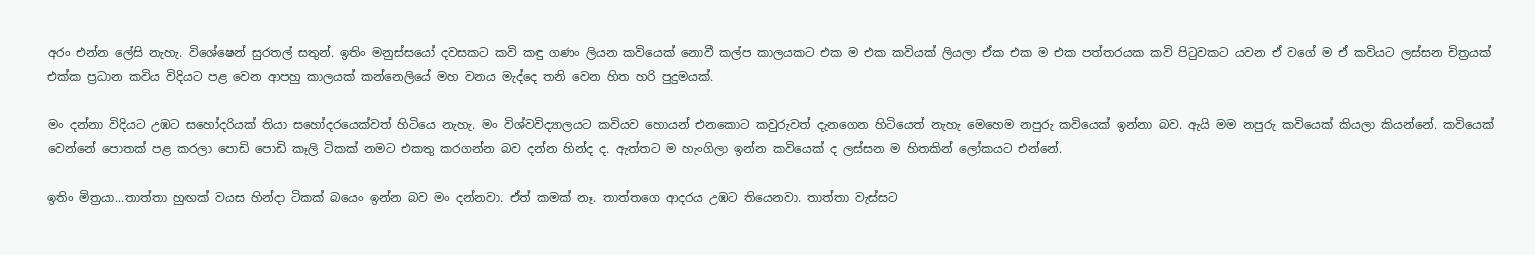අරං එන්න ලේසි නැහැ. විශේෂෙන් සුරතල් සතුන්. ඉතිං මනුස්සයෝ දවසකට කවි කඳු ගණං ලියන කවියෙක් නොවී කල්ප කාලයකට එක ම එක කවියක් ලියලා ඒක එක ම එක පත්තරයක කවි පිටුවකට යවන ඒ වගේ ම ඒ කවියට ලස්සන චිත්‍රයක් එක්ක ප්‍රධාන කවිය විදියට පළ වෙන ආපහු කාලයක් කන්නෙලියේ මහ වනය මැද්දෙ තනි වෙන හිත හරි පුදුමයක්.

මං දන්නා විදියට උඹට සහෝදරියක් තියා සහෝදරයෙක්වත් හිටියෙ නැහැ. මං විශ්වවිද්‍යාලයට කවියව හොයන් එනකොට කවුරුවත් දැනගෙන හිටියෙත් නැහැ මෙහෙම නපුරු කවියෙක් ඉන්නා බව. ඇයි මම නපුරු කවියෙක් කියලා කියන්නේ. කවියෙක් වෙන්නේ පොතක් පළ කරලා පොඩි පොඩි කෑලි ටිකක් නමට එකතු කරගන්න බව දන්න හින්ද ද. ඇත්තට ම හැංගිලා ඉන්න කවියෙක් ද ලස්සන ම හිතකින් ලෝකයට එන්නේ.

ඉතිං මිත්‍රයා...තාත්තා හුඟක් වයස හින්දා ටිකක් බයෙං ඉන්න බව මං දන්නවා. ඒත් කමක් නෑ. තාත්තගෙ ආදරය උඹට තියෙනවා. තාත්තා වැස්සට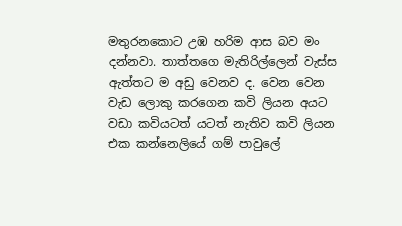මතුරනකොට උඹ හරිම ආස බව මං දන්නවා. තාත්තගෙ මැතිරිල්ලෙන් වැස්ස ඇත්තට ම අඩු වෙනව ද. වෙන වෙන වැඩ ලොකු කරගෙන කවි ලියන අයට වඩා කවියටත් යටත් නැතිව කවි ලියන එක කන්නෙලියේ ගම් පාවුලේ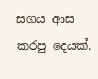සගය ආස කරපු දෙයක්.